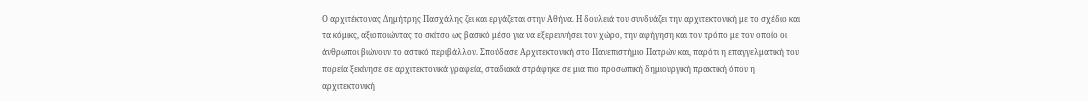Ο αρχιτέκτονας Δημήτρης Πασχάλης ζει και εργάζεται στην Αθήνα. Η δουλειά του συνδυάζει την αρχιτεκτονική με το σχέδιο και τα κόμικς, αξιοποιώντας το σκίτσο ως βασικό μέσο για να εξερευνήσει τον χώρο, την αφήγηση και τον τρόπο με τον οποίο οι άνθρωποι βιώνουν το αστικό περιβάλλον. Σπούδασε Αρχιτεκτονική στο Πανεπιστήμιο Πατρών και, παρότι η επαγγελματική του πορεία ξεκίνησε σε αρχιτεκτονικά γραφεία, σταδιακά στράφηκε σε μια πιο προσωπική δημιουργική πρακτική όπου η αρχιτεκτονική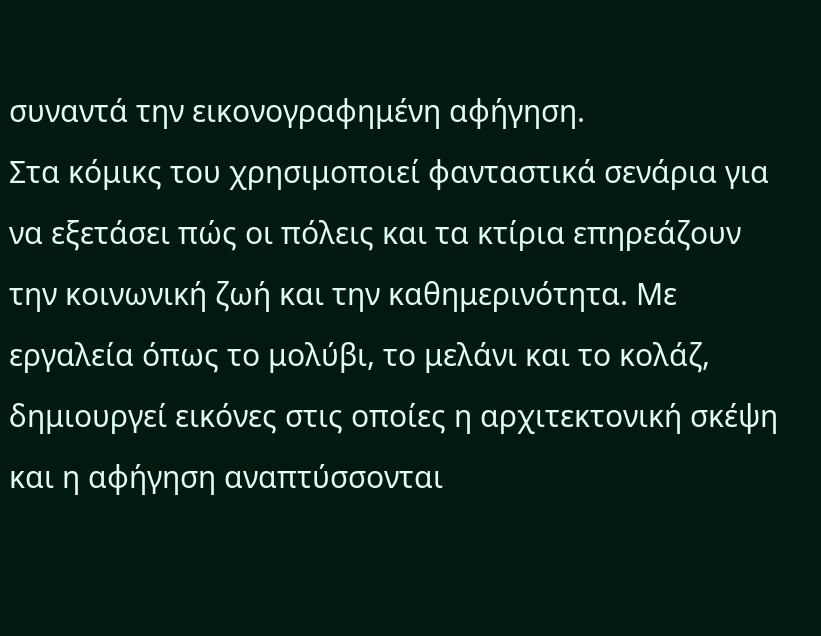συναντά την εικονογραφημένη αφήγηση.
Στα κόμικς του χρησιμοποιεί φανταστικά σενάρια για να εξετάσει πώς οι πόλεις και τα κτίρια επηρεάζουν την κοινωνική ζωή και την καθημερινότητα. Με εργαλεία όπως το μολύβι, το μελάνι και το κολάζ, δημιουργεί εικόνες στις οποίες η αρχιτεκτονική σκέψη και η αφήγηση αναπτύσσονται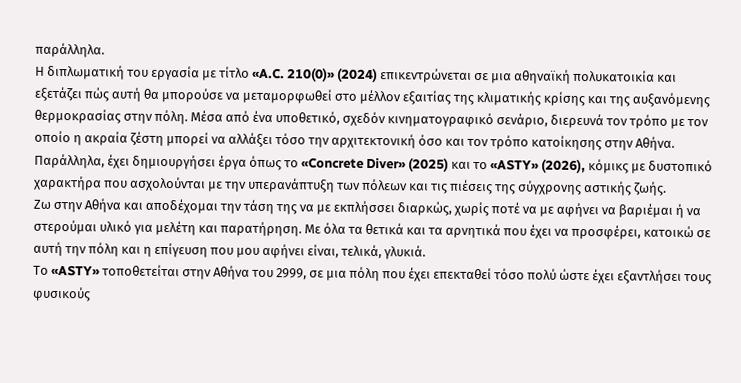παράλληλα.
Η διπλωματική του εργασία με τίτλο «A.C. 210(0)» (2024) επικεντρώνεται σε μια αθηναϊκή πολυκατοικία και εξετάζει πώς αυτή θα μπορούσε να μεταμορφωθεί στο μέλλον εξαιτίας της κλιματικής κρίσης και της αυξανόμενης θερμοκρασίας στην πόλη. Μέσα από ένα υποθετικό, σχεδόν κινηματογραφικό σενάριο, διερευνά τον τρόπο με τον οποίο η ακραία ζέστη μπορεί να αλλάξει τόσο την αρχιτεκτονική όσο και τον τρόπο κατοίκησης στην Αθήνα.
Παράλληλα, έχει δημιουργήσει έργα όπως το «Concrete Diver» (2025) και το «ASTY» (2026), κόμικς με δυστοπικό χαρακτήρα που ασχολούνται με την υπερανάπτυξη των πόλεων και τις πιέσεις της σύγχρονης αστικής ζωής.
Ζω στην Αθήνα και αποδέχομαι την τάση της να με εκπλήσσει διαρκώς, χωρίς ποτέ να με αφήνει να βαριέμαι ή να στερούμαι υλικό για μελέτη και παρατήρηση. Με όλα τα θετικά και τα αρνητικά που έχει να προσφέρει, κατοικώ σε αυτή την πόλη και η επίγευση που μου αφήνει είναι, τελικά, γλυκιά.
Το «ASTY» τοποθετείται στην Αθήνα του 2999, σε μια πόλη που έχει επεκταθεί τόσο πολύ ώστε έχει εξαντλήσει τους φυσικούς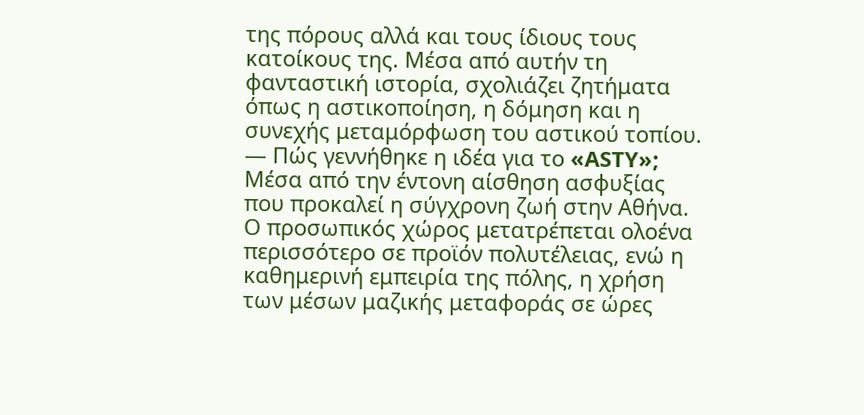της πόρους αλλά και τους ίδιους τους κατοίκους της. Μέσα από αυτήν τη φανταστική ιστορία, σχολιάζει ζητήματα όπως η αστικοποίηση, η δόμηση και η συνεχής μεταμόρφωση του αστικού τοπίου.
— Πώς γεννήθηκε η ιδέα για το «ASTY»;
Μέσα από την έντονη αίσθηση ασφυξίας που προκαλεί η σύγχρονη ζωή στην Αθήνα. Ο προσωπικός χώρος μετατρέπεται ολοένα περισσότερο σε προϊόν πολυτέλειας, ενώ η καθημερινή εμπειρία της πόλης, η χρήση των μέσων μαζικής μεταφοράς σε ώρες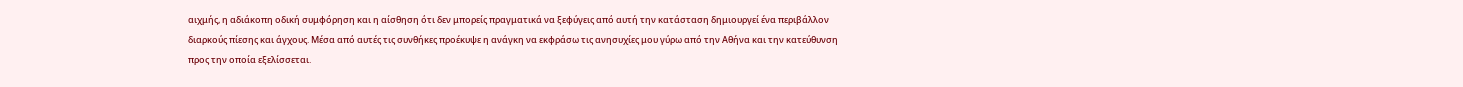αιχμής, η αδιάκοπη οδική συμφόρηση και η αίσθηση ότι δεν μπορείς πραγματικά να ξεφύγεις από αυτή την κατάσταση δημιουργεί ένα περιβάλλον διαρκούς πίεσης και άγχους. Μέσα από αυτές τις συνθήκες προέκυψε η ανάγκη να εκφράσω τις ανησυχίες μου γύρω από την Αθήνα και την κατεύθυνση προς την οποία εξελίσσεται.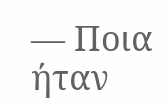— Ποια ήταν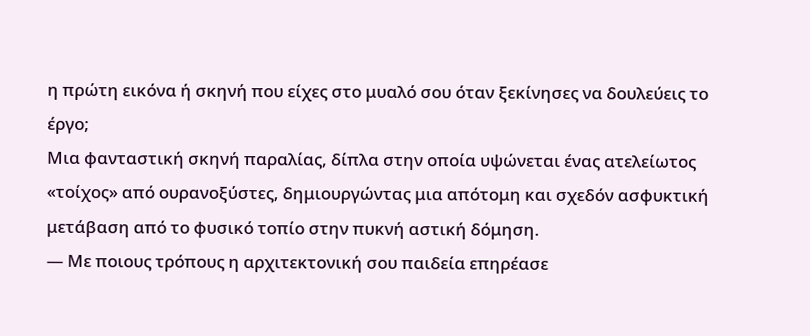η πρώτη εικόνα ή σκηνή που είχες στο μυαλό σου όταν ξεκίνησες να δουλεύεις το έργο;
Μια φανταστική σκηνή παραλίας, δίπλα στην οποία υψώνεται ένας ατελείωτος «τοίχος» από ουρανοξύστες, δημιουργώντας μια απότομη και σχεδόν ασφυκτική μετάβαση από το φυσικό τοπίο στην πυκνή αστική δόμηση.
— Με ποιους τρόπους η αρχιτεκτονική σου παιδεία επηρέασε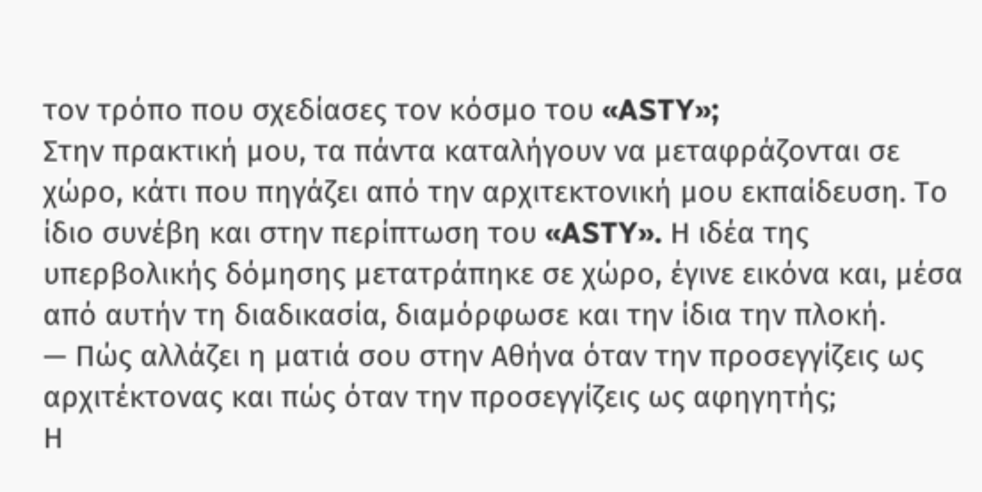τον τρόπο που σχεδίασες τον κόσμο του «ASTY»;
Στην πρακτική μου, τα πάντα καταλήγουν να μεταφράζονται σε χώρο, κάτι που πηγάζει από την αρχιτεκτονική μου εκπαίδευση. Το ίδιο συνέβη και στην περίπτωση του «ASTY». Η ιδέα της υπερβολικής δόμησης μετατράπηκε σε χώρο, έγινε εικόνα και, μέσα από αυτήν τη διαδικασία, διαμόρφωσε και την ίδια την πλοκή.
— Πώς αλλάζει η ματιά σου στην Αθήνα όταν την προσεγγίζεις ως αρχιτέκτονας και πώς όταν την προσεγγίζεις ως αφηγητής;
Η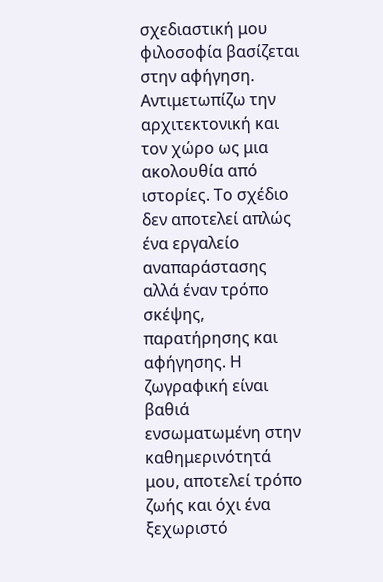σχεδιαστική μου φιλοσοφία βασίζεται στην αφήγηση. Αντιμετωπίζω την αρχιτεκτονική και τον χώρο ως μια ακολουθία από ιστορίες. Το σχέδιο δεν αποτελεί απλώς ένα εργαλείο αναπαράστασης αλλά έναν τρόπο σκέψης, παρατήρησης και αφήγησης. Η ζωγραφική είναι βαθιά ενσωματωμένη στην καθημερινότητά μου, αποτελεί τρόπο ζωής και όχι ένα ξεχωριστό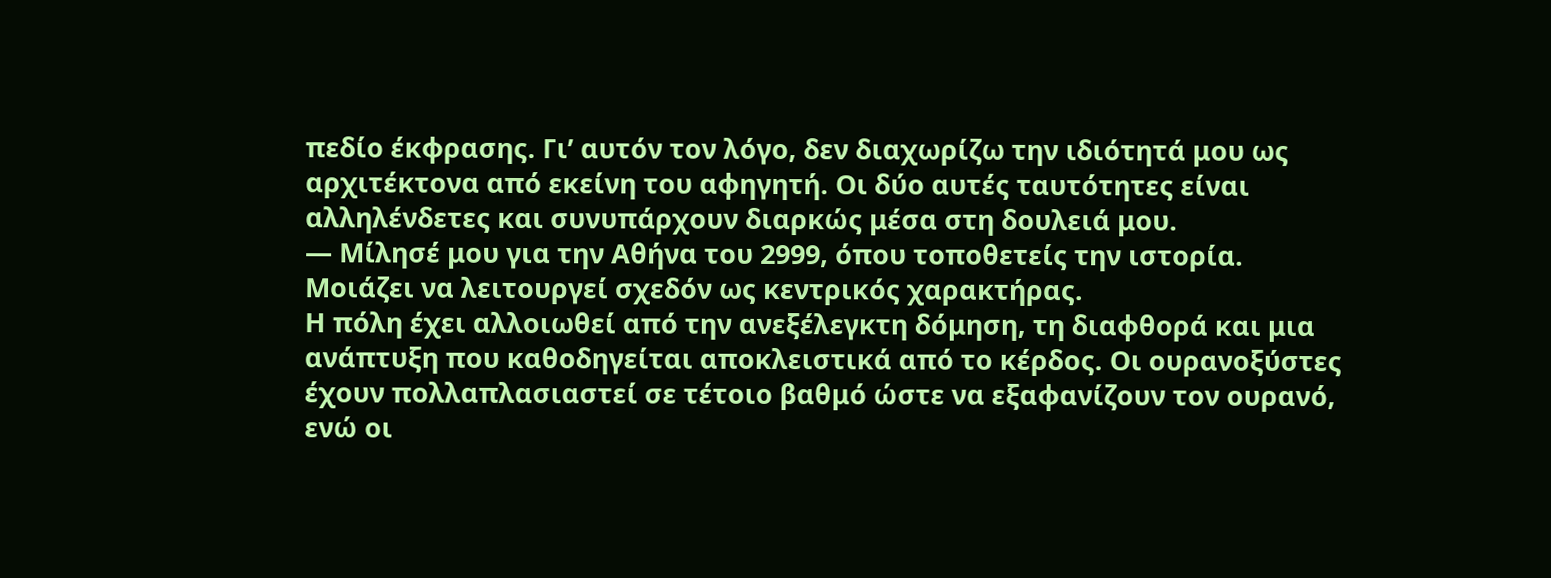πεδίο έκφρασης. Γι’ αυτόν τον λόγο, δεν διαχωρίζω την ιδιότητά μου ως αρχιτέκτονα από εκείνη του αφηγητή. Οι δύο αυτές ταυτότητες είναι αλληλένδετες και συνυπάρχουν διαρκώς μέσα στη δουλειά μου.
— Μίλησέ μου για την Αθήνα του 2999, όπου τοποθετείς την ιστορία. Μοιάζει να λειτουργεί σχεδόν ως κεντρικός χαρακτήρας.
Η πόλη έχει αλλοιωθεί από την ανεξέλεγκτη δόμηση, τη διαφθορά και μια ανάπτυξη που καθοδηγείται αποκλειστικά από το κέρδος. Οι ουρανοξύστες έχουν πολλαπλασιαστεί σε τέτοιο βαθμό ώστε να εξαφανίζουν τον ουρανό, ενώ οι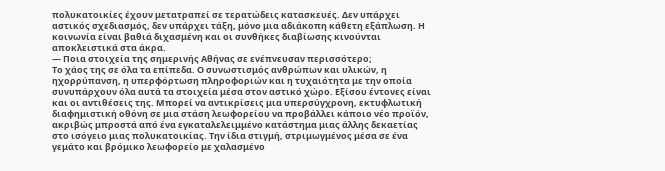πολυκατοικίες έχουν μετατραπεί σε τερατώδεις κατασκευές. Δεν υπάρχει αστικός σχεδιασμός, δεν υπάρχει τάξη, μόνο μια αδιάκοπη κάθετη εξάπλωση. Η κοινωνία είναι βαθιά διχασμένη και οι συνθήκες διαβίωσης κινούνται αποκλειστικά στα άκρα.
— Ποια στοιχεία της σημερινής Αθήνας σε ενέπνευσαν περισσότερο;
Το χάος της σε όλα τα επίπεδα. Ο συνωστισμός ανθρώπων και υλικών, η ηχορρύπανση, η υπερφόρτωση πληροφοριών και η τυχαιότητα με την οποία συνυπάρχουν όλα αυτά τα στοιχεία μέσα στον αστικό χώρο. Εξίσου έντονες είναι και οι αντιθέσεις της. Μπορεί να αντικρίσεις μια υπερσύγχρονη, εκτυφλωτική διαφημιστική οθόνη σε μια στάση λεωφορείου να προβάλλει κάποιο νέο προϊόν, ακριβώς μπροστά από ένα εγκαταλελειμμένο κατάστημα μιας άλλης δεκαετίας στο ισόγειο μιας πολυκατοικίας. Την ίδια στιγμή, στριμωγμένος μέσα σε ένα γεμάτο και βρόμικο λεωφορείο με χαλασμένο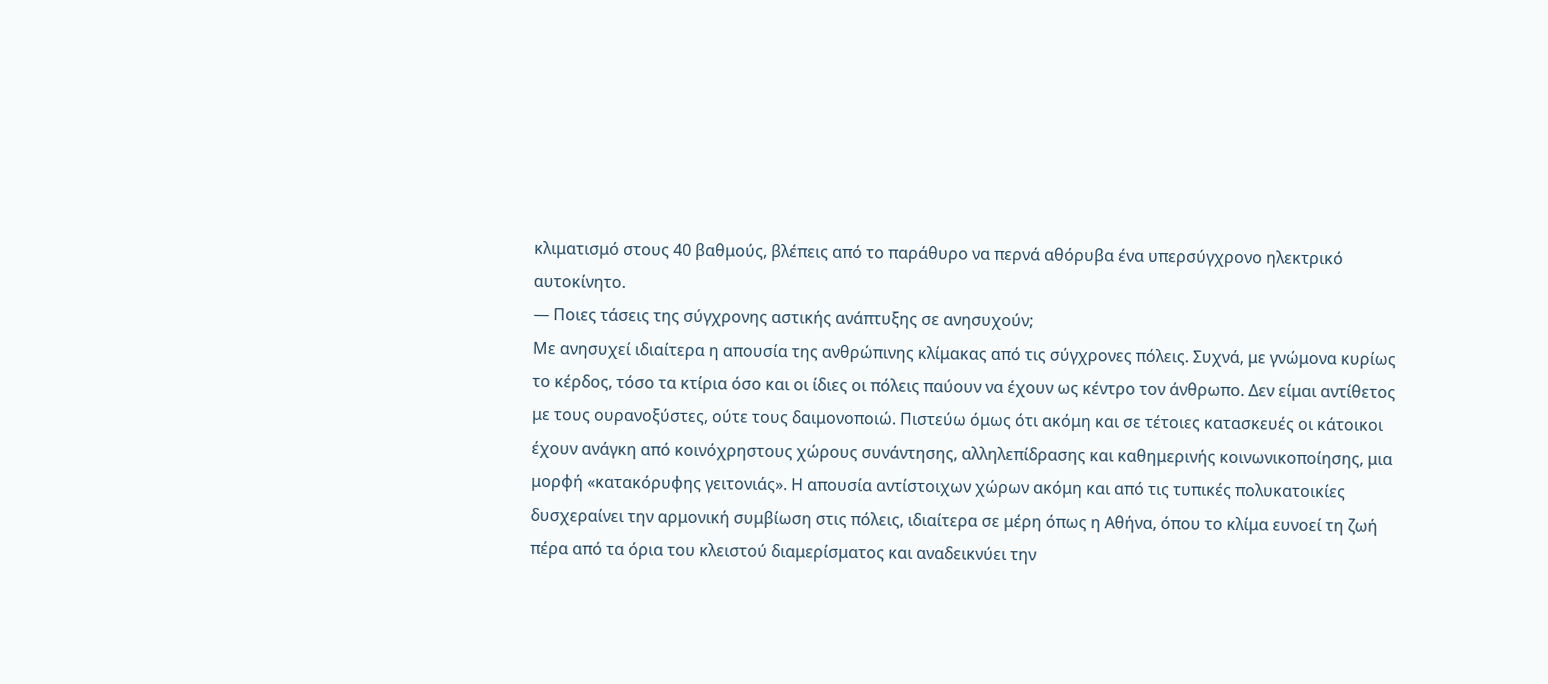κλιματισμό στους 40 βαθμούς, βλέπεις από το παράθυρο να περνά αθόρυβα ένα υπερσύγχρονο ηλεκτρικό αυτοκίνητο.
— Ποιες τάσεις της σύγχρονης αστικής ανάπτυξης σε ανησυχούν;
Με ανησυχεί ιδιαίτερα η απουσία της ανθρώπινης κλίμακας από τις σύγχρονες πόλεις. Συχνά, με γνώμονα κυρίως το κέρδος, τόσο τα κτίρια όσο και οι ίδιες οι πόλεις παύουν να έχουν ως κέντρο τον άνθρωπο. Δεν είμαι αντίθετος με τους ουρανοξύστες, ούτε τους δαιμονοποιώ. Πιστεύω όμως ότι ακόμη και σε τέτοιες κατασκευές οι κάτοικοι έχουν ανάγκη από κοινόχρηστους χώρους συνάντησης, αλληλεπίδρασης και καθημερινής κοινωνικοποίησης, μια μορφή «κατακόρυφης γειτονιάς». Η απουσία αντίστοιχων χώρων ακόμη και από τις τυπικές πολυκατοικίες δυσχεραίνει την αρμονική συμβίωση στις πόλεις, ιδιαίτερα σε μέρη όπως η Αθήνα, όπου το κλίμα ευνοεί τη ζωή πέρα από τα όρια του κλειστού διαμερίσματος και αναδεικνύει την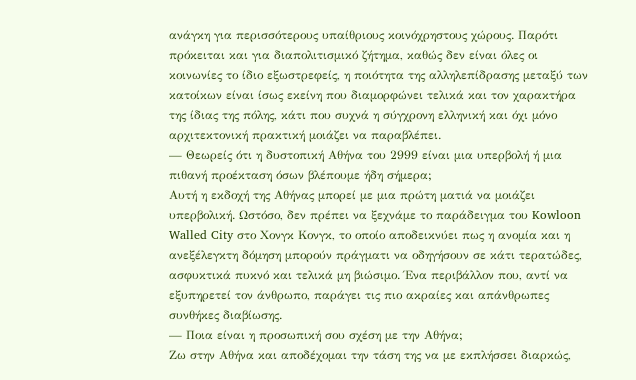ανάγκη για περισσότερους υπαίθριους κοινόχρηστους χώρους. Παρότι πρόκειται και για διαπολιτισμικό ζήτημα, καθώς δεν είναι όλες οι κοινωνίες το ίδιο εξωστρεφείς, η ποιότητα της αλληλεπίδρασης μεταξύ των κατοίκων είναι ίσως εκείνη που διαμορφώνει τελικά και τον χαρακτήρα της ίδιας της πόλης, κάτι που συχνά η σύγχρονη ελληνική και όχι μόνο αρχιτεκτονική πρακτική μοιάζει να παραβλέπει.
— Θεωρείς ότι η δυστοπική Αθήνα του 2999 είναι μια υπερβολή ή μια πιθανή προέκταση όσων βλέπουμε ήδη σήμερα;
Αυτή η εκδοχή της Αθήνας μπορεί με μια πρώτη ματιά να μοιάζει υπερβολική. Ωστόσο, δεν πρέπει να ξεχνάμε το παράδειγμα του Kowloon Walled City στο Χονγκ Κονγκ, το οποίο αποδεικνύει πως η ανομία και η ανεξέλεγκτη δόμηση μπορούν πράγματι να οδηγήσουν σε κάτι τερατώδες, ασφυκτικά πυκνό και τελικά μη βιώσιμο. Ένα περιβάλλον που, αντί να εξυπηρετεί τον άνθρωπο, παράγει τις πιο ακραίες και απάνθρωπες συνθήκες διαβίωσης.
— Ποια είναι η προσωπική σου σχέση με την Αθήνα;
Ζω στην Αθήνα και αποδέχομαι την τάση της να με εκπλήσσει διαρκώς,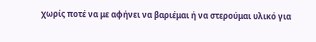χωρίς ποτέ να με αφήνει να βαριέμαι ή να στερούμαι υλικό για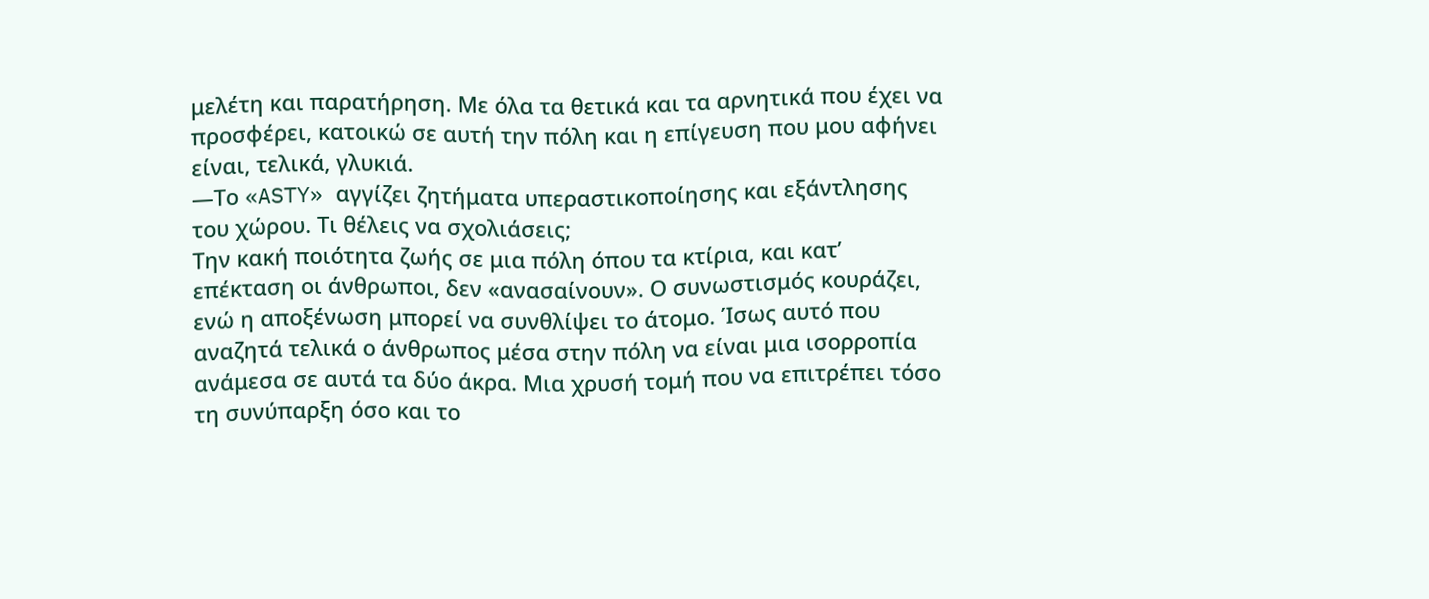μελέτη και παρατήρηση. Με όλα τα θετικά και τα αρνητικά που έχει να προσφέρει, κατοικώ σε αυτή την πόλη και η επίγευση που μου αφήνει είναι, τελικά, γλυκιά.
—Το «ASTY» αγγίζει ζητήματα υπεραστικοποίησης και εξάντλησης του χώρου. Τι θέλεις να σχολιάσεις;
Την κακή ποιότητα ζωής σε μια πόλη όπου τα κτίρια, και κατ’ επέκταση οι άνθρωποι, δεν «ανασαίνουν». Ο συνωστισμός κουράζει, ενώ η αποξένωση μπορεί να συνθλίψει το άτομο. Ίσως αυτό που αναζητά τελικά ο άνθρωπος μέσα στην πόλη να είναι μια ισορροπία ανάμεσα σε αυτά τα δύο άκρα. Μια χρυσή τομή που να επιτρέπει τόσο τη συνύπαρξη όσο και το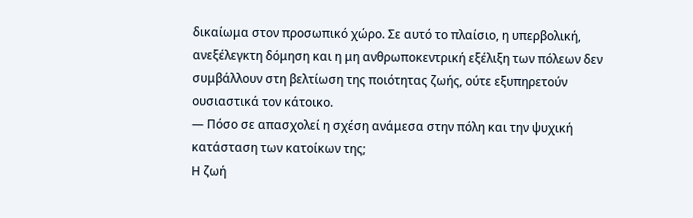δικαίωμα στον προσωπικό χώρο. Σε αυτό το πλαίσιο, η υπερβολική, ανεξέλεγκτη δόμηση και η μη ανθρωποκεντρική εξέλιξη των πόλεων δεν συμβάλλουν στη βελτίωση της ποιότητας ζωής, ούτε εξυπηρετούν ουσιαστικά τον κάτοικο.
— Πόσο σε απασχολεί η σχέση ανάμεσα στην πόλη και την ψυχική κατάσταση των κατοίκων της;
Η ζωή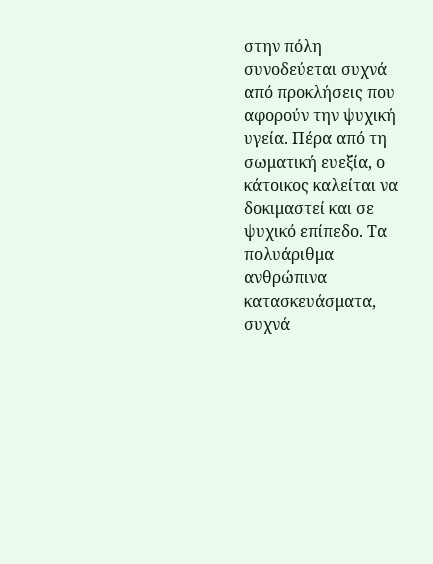στην πόλη συνοδεύεται συχνά από προκλήσεις που αφορούν την ψυχική υγεία. Πέρα από τη σωματική ευεξία, ο κάτοικος καλείται να δοκιμαστεί και σε ψυχικό επίπεδο. Τα πολυάριθμα ανθρώπινα κατασκευάσματα, συχνά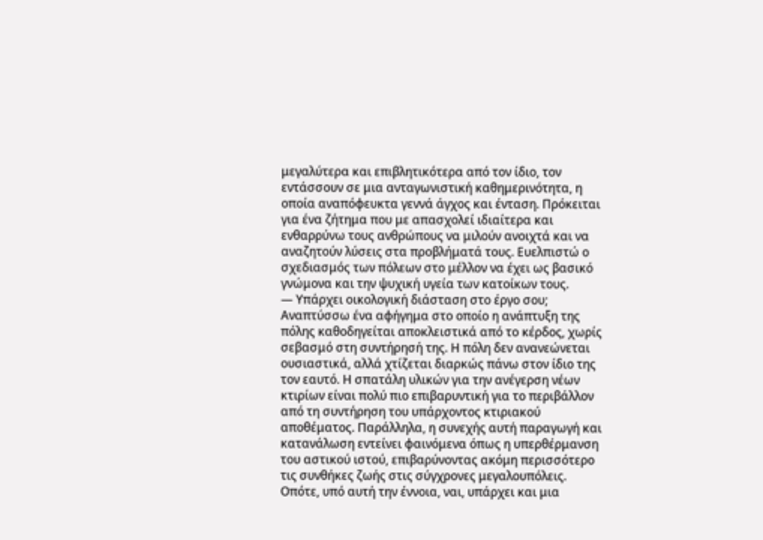μεγαλύτερα και επιβλητικότερα από τον ίδιο, τον εντάσσουν σε μια ανταγωνιστική καθημερινότητα, η οποία αναπόφευκτα γεννά άγχος και ένταση. Πρόκειται για ένα ζήτημα που με απασχολεί ιδιαίτερα και ενθαρρύνω τους ανθρώπους να μιλούν ανοιχτά και να αναζητούν λύσεις στα προβλήματά τους. Ευελπιστώ ο σχεδιασμός των πόλεων στο μέλλον να έχει ως βασικό γνώμονα και την ψυχική υγεία των κατοίκων τους.
— Υπάρχει οικολογική διάσταση στο έργο σου;
Αναπτύσσω ένα αφήγημα στο οποίο η ανάπτυξη της πόλης καθοδηγείται αποκλειστικά από το κέρδος, χωρίς σεβασμό στη συντήρησή της. Η πόλη δεν ανανεώνεται ουσιαστικά, αλλά χτίζεται διαρκώς πάνω στον ίδιο της τον εαυτό. Η σπατάλη υλικών για την ανέγερση νέων κτιρίων είναι πολύ πιο επιβαρυντική για το περιβάλλον από τη συντήρηση του υπάρχοντος κτιριακού αποθέματος. Παράλληλα, η συνεχής αυτή παραγωγή και κατανάλωση εντείνει φαινόμενα όπως η υπερθέρμανση του αστικού ιστού, επιβαρύνοντας ακόμη περισσότερο τις συνθήκες ζωής στις σύγχρονες μεγαλουπόλεις. Οπότε, υπό αυτή την έννοια, ναι, υπάρχει και μια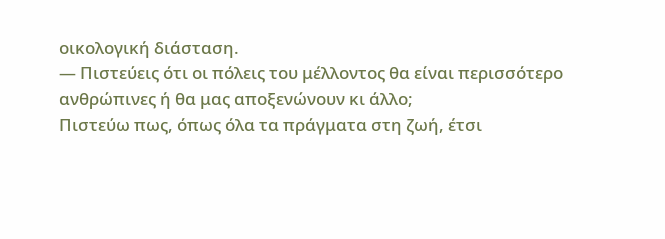οικολογική διάσταση.
— Πιστεύεις ότι οι πόλεις του μέλλοντος θα είναι περισσότερο ανθρώπινες ή θα μας αποξενώνουν κι άλλο;
Πιστεύω πως, όπως όλα τα πράγματα στη ζωή, έτσι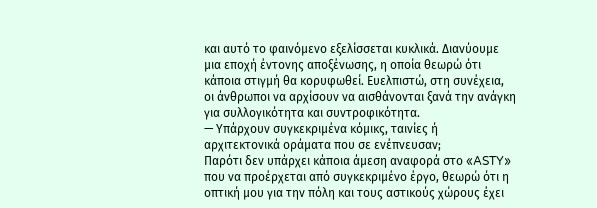και αυτό το φαινόμενο εξελίσσεται κυκλικά. Διανύουμε μια εποχή έντονης αποξένωσης, η οποία θεωρώ ότι κάποια στιγμή θα κορυφωθεί. Ευελπιστώ, στη συνέχεια, οι άνθρωποι να αρχίσουν να αισθάνονται ξανά την ανάγκη για συλλογικότητα και συντροφικότητα.
— Υπάρχουν συγκεκριμένα κόμικς, ταινίες ή αρχιτεκτονικά οράματα που σε ενέπνευσαν;
Παρότι δεν υπάρχει κάποια άμεση αναφορά στο «ASTY» που να προέρχεται από συγκεκριμένο έργο, θεωρώ ότι η οπτική μου για την πόλη και τους αστικούς χώρους έχει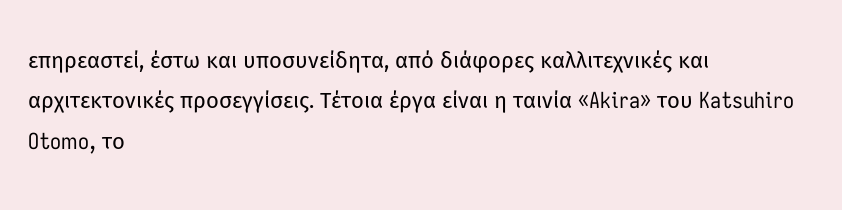επηρεαστεί, έστω και υποσυνείδητα, από διάφορες καλλιτεχνικές και αρχιτεκτονικές προσεγγίσεις. Τέτοια έργα είναι η ταινία «Akira» του Katsuhiro Otomo, το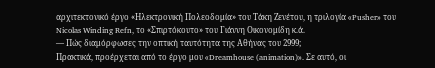αρχιτεκτονικό έργο «Ηλεκτρονική Πολεοδομία» του Τάκη Ζενέτου, η τριλογία «Pusher» του Nicolas Winding Refn, το «Σπιρτόκουτο» του Γιάννη Οικονομίδη κ.ά.
— Πώς διαμόρφωσες την οπτική ταυτότητα της Αθήνας του 2999;
Πρακτικά, προέρχεται από το έργο μου «Dreamhouse (animation)». Σε αυτό, οι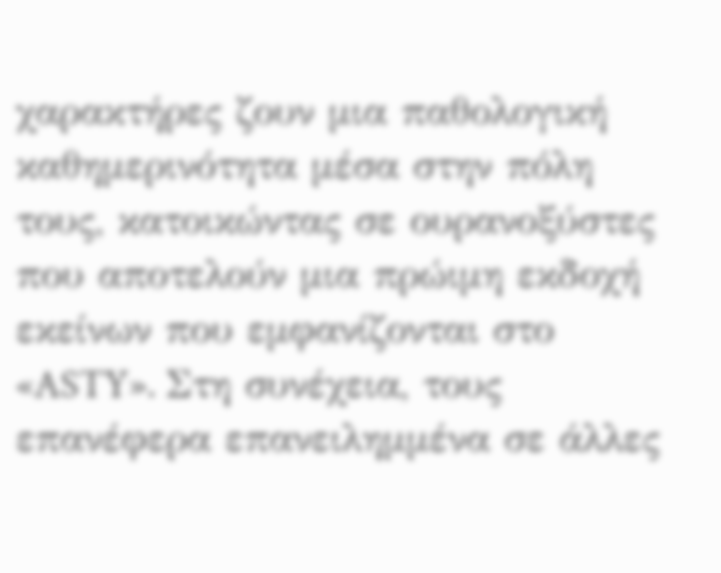χαρακτήρες ζουν μια παθολογική καθημερινότητα μέσα στην πόλη τους, κατοικώντας σε ουρανοξύστες που αποτελούν μια πρώιμη εκδοχή εκείνων που εμφανίζονται στο «ASTY». Στη συνέχεια, τους επανέφερα επανειλημμένα σε άλλες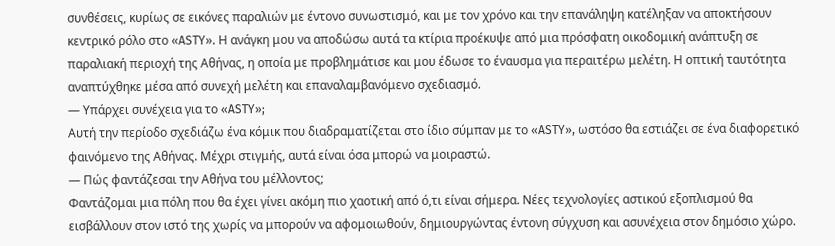συνθέσεις, κυρίως σε εικόνες παραλιών με έντονο συνωστισμό, και με τον χρόνο και την επανάληψη κατέληξαν να αποκτήσουν κεντρικό ρόλο στο «ASTY». Η ανάγκη μου να αποδώσω αυτά τα κτίρια προέκυψε από μια πρόσφατη οικοδομική ανάπτυξη σε παραλιακή περιοχή της Αθήνας, η οποία με προβλημάτισε και μου έδωσε το έναυσμα για περαιτέρω μελέτη. Η οπτική ταυτότητα αναπτύχθηκε μέσα από συνεχή μελέτη και επαναλαμβανόμενο σχεδιασμό.
— Υπάρχει συνέχεια για το «ASTY»;
Αυτή την περίοδο σχεδιάζω ένα κόμικ που διαδραματίζεται στο ίδιο σύμπαν με το «ASTY», ωστόσο θα εστιάζει σε ένα διαφορετικό φαινόμενο της Αθήνας. Μέχρι στιγμής, αυτά είναι όσα μπορώ να μοιραστώ.
— Πώς φαντάζεσαι την Αθήνα του μέλλοντος;
Φαντάζομαι μια πόλη που θα έχει γίνει ακόμη πιο χαοτική από ό,τι είναι σήμερα. Νέες τεχνολογίες αστικού εξοπλισμού θα εισβάλλουν στον ιστό της χωρίς να μπορούν να αφομοιωθούν, δημιουργώντας έντονη σύγχυση και ασυνέχεια στον δημόσιο χώρο.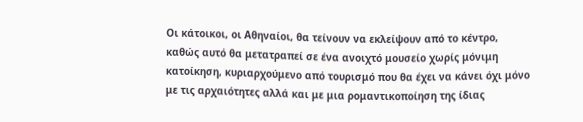Οι κάτοικοι, οι Αθηναίοι, θα τείνουν να εκλείψουν από το κέντρο, καθώς αυτό θα μετατραπεί σε ένα ανοιχτό μουσείο χωρίς μόνιμη κατοίκηση, κυριαρχούμενο από τουρισμό που θα έχει να κάνει όχι μόνο με τις αρχαιότητες αλλά και με μια ρομαντικοποίηση της ίδιας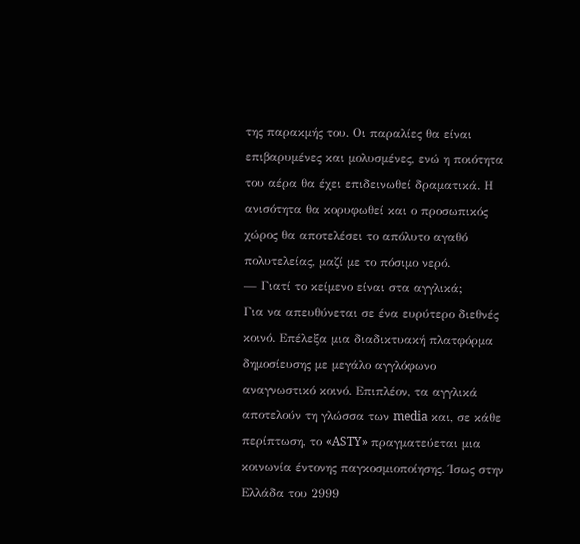της παρακμής του. Οι παραλίες θα είναι επιβαρυμένες και μολυσμένες, ενώ η ποιότητα του αέρα θα έχει επιδεινωθεί δραματικά. Η ανισότητα θα κορυφωθεί και ο προσωπικός χώρος θα αποτελέσει το απόλυτο αγαθό πολυτελείας, μαζί με το πόσιμο νερό.
— Γιατί το κείμενο είναι στα αγγλικά;
Για να απευθύνεται σε ένα ευρύτερο διεθνές κοινό. Επέλεξα μια διαδικτυακή πλατφόρμα δημοσίευσης με μεγάλο αγγλόφωνο αναγνωστικό κοινό. Επιπλέον, τα αγγλικά αποτελούν τη γλώσσα των media και, σε κάθε περίπτωση, το «ASTY» πραγματεύεται μια κοινωνία έντονης παγκοσμιοποίησης. Ίσως στην Ελλάδα του 2999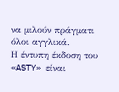να μιλούν πράγματι όλοι αγγλικά.
Η έντυπη έκδοση του «ASTY» είναι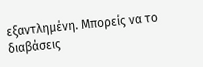εξαντλημένη. Μπορείς να το διαβάσεις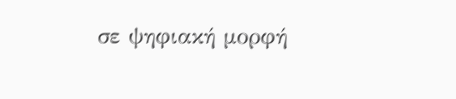σε ψηφιακή μορφή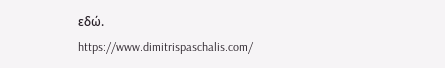εδώ.
https://www.dimitrispaschalis.com/